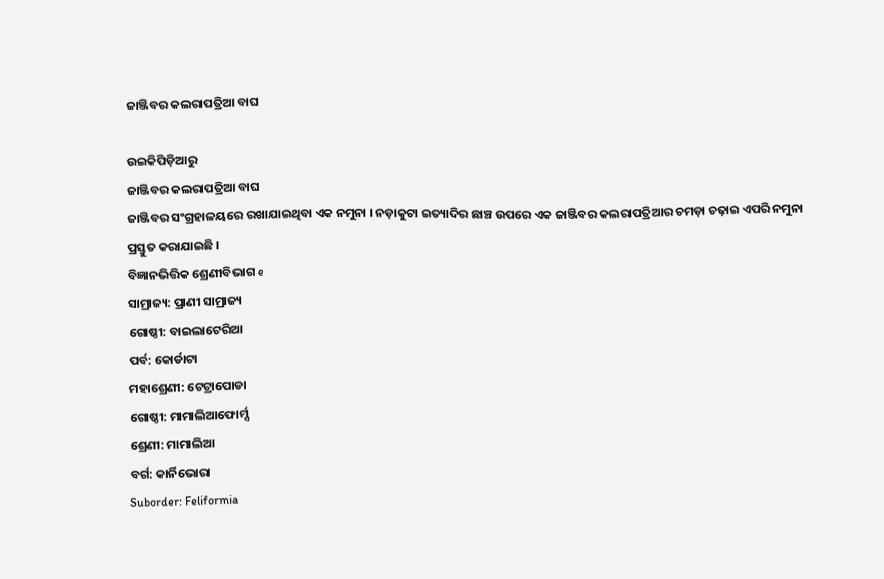ଜାଞ୍ଜିବର କଲରାପତ୍ରିଆ ବାଘ

ଉଇକିପିଡ଼ିଆ‌ରୁ
ଜାଞ୍ଜିବର କଲରାପତ୍ରିଆ ବାଘ
ଜାଞ୍ଜିବର ସଂଗ୍ରହାଳୟରେ ରଖାଯାଇଥିବା ଏକ ନମୁନା । ନଡ଼ାକୁଟା ଇତ୍ୟାଦିର ଛାଞ୍ଚ ଉପରେ ଏକ ଜାଞ୍ଜିବର କଲରାପତ୍ରିଆର ଚମଡ଼ା ଚଢ଼ାଇ ଏପରି ନମୁନା ପ୍ରସ୍ତୁତ କରାଯାଇଛି ।
ବିଜ୍ଞାନଭିତ୍ତିକ ଶ୍ରେଣୀବିଭାଗ e
ସାମ୍ରାଜ୍ୟ: ପ୍ରାଣୀ ସାମ୍ରାଜ୍ୟ
ଗୋଷ୍ଠୀ: ବାଇଲାଟେରିଆ
ପର୍ବ: କୋର୍ଡାଟା
ମହାଶ୍ରେଣୀ: ଟେଟ୍ରାପୋଡା
ଗୋଷ୍ଠୀ: ମାମାଲିଆଫୋର୍ମ୍ସ
ଶ୍ରେଣୀ: ମାମାଲିଆ
ବର୍ଗ: କାର୍ନିଭୋରା
Suborder: Feliformia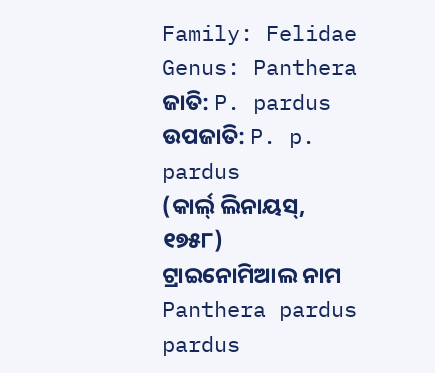Family: Felidae
Genus: Panthera
ଜାତି: P. pardus
ଉପଜାତି: P. p. pardus
(କାର୍ଲ୍ ଲିନାୟସ୍, ୧୭୫୮)
ଟ୍ରାଇନୋମିଆଲ ନାମ
Panthera pardus pardus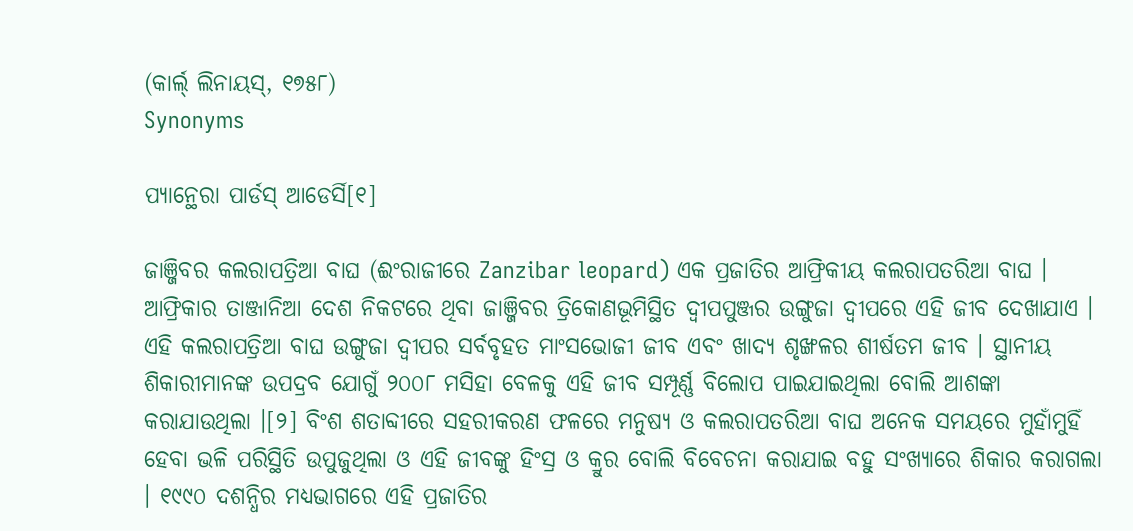(କାର୍ଲ୍ ଲିନାୟସ୍, ୧୭୫୮)
Synonyms

ପ୍ୟାନ୍ଥେରା ପାର୍ଡସ୍ ଆଡେର୍ସି[୧]

ଜାଞ୍ଜିବର କଲରାପତ୍ରିଆ ବାଘ (ଈଂରାଜୀରେ Zanzibar leopard) ଏକ ପ୍ରଜାତିର ଆଫ୍ରିକୀୟ କଲରାପତରିଆ ବାଘ । ଆଫ୍ରିକାର ତାଞ୍ଜାନିଆ ଦେଶ ନିକଟରେ ଥିବା ଜାଞ୍ଜିବର ତ୍ରିକୋଣଭୂମିସ୍ଥିତ ଦ୍ୱୀପପୁଞ୍ଜର ଉଙ୍ଗୁଜା ଦ୍ୱୀପରେ ଏହି ଜୀବ ଦେଖାଯାଏ । ଏହି କଲରାପତ୍ରିଆ ବାଘ ଉଙ୍ଗୁଜା ଦ୍ୱୀପର ସର୍ବବୃହତ ମାଂସଭୋଜୀ ଜୀବ ଏବଂ ଖାଦ୍ୟ ଶୃଙ୍ଖଳର ଶୀର୍ଷତମ ଜୀବ । ସ୍ଥାନୀୟ ଶିକାରୀମାନଙ୍କ ଉପଦ୍ରବ ଯୋଗୁଁ ୨୦୦୮ ମସିହା ବେଳକୁ ଏହି ଜୀବ ସମ୍ପୂର୍ଣ୍ଣ ବିଲୋପ ପାଇଯାଇଥିଲା ବୋଲି ଆଶଙ୍କା କରାଯାଉଥିଲା ।[୨] ବିଂଶ ଶତାବ୍ଦୀରେ ସହରୀକରଣ ଫଳରେ ମନୁଷ୍ୟ ଓ କଲରାପତରିଆ ବାଘ ଅନେକ ସମୟରେ ମୁହାଁମୁହିଁ ହେବା ଭଳି ପରିସ୍ଥିତି ଉପୁଜୁଥିଲା ଓ ଏହି ଜୀବଙ୍କୁ ହିଂସ୍ର ଓ କ୍ରୁର ବୋଲି ବିବେଚନା କରାଯାଇ ବହୁ ସଂଖ୍ୟାରେ ଶିକାର କରାଗଲା । ୧୯୯୦ ଦଶନ୍ଧିର ମଧ୍ୟଭାଗରେ ଏହି ପ୍ରଜାତିର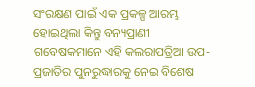ସଂରକ୍ଷଣ ପାଇଁ ଏକ ପ୍ରକଳ୍ପ ଆରମ୍ଭ ହୋଇଥିଲା କିନ୍ତୁ ବନ୍ୟପ୍ରାଣୀ ଗବେଷକମାନେ ଏହି କଲରାପତ୍ରିଆ ଉପ-ପ୍ରଜାତିର ପୁନରୁଦ୍ଧାରକୁ ନେଇ ବିଶେଷ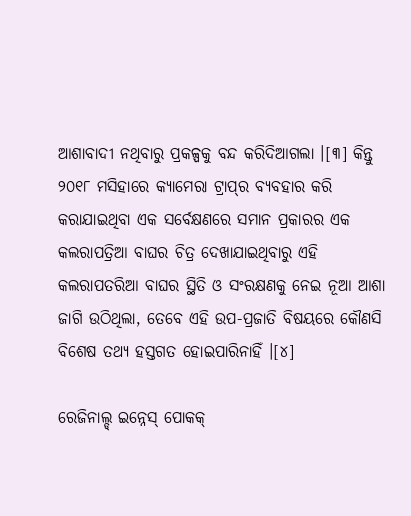ଆଶାବାଦୀ ନଥିବାରୁ ପ୍ରକଳ୍ପକୁ ବନ୍ଦ କରିଦିଆଗଲା ।[୩] କିନ୍ତୁ ୨୦୧୮ ମସିହାରେ କ୍ୟାମେରା ଟ୍ରାପ୍‍ର ବ୍ୟବହାର କରି କରାଯାଇଥିବା ଏକ ସର୍ବେକ୍ଷଣରେ ସମାନ ପ୍ରକାରର ଏକ କଲରାପତ୍ରିଆ ବାଘର ଚିତ୍ର ଦେଖାଯାଇଥିବାରୁ ଏହି କଲରାପତରିଆ ବାଘର ସ୍ଥିତି ଓ ସଂରକ୍ଷଣକୁ ନେଇ ନୂଆ ଆଶା ଜାଗି ଉଠିଥିଲା, ତେବେ ଏହି ଉପ-ପ୍ରଜାତି ବିଷୟରେ କୌଣସି ବିଶେଷ ତଥ୍ୟ ହସ୍ତଗତ ହୋଇପାରିନାହିଁ ।[୪]

ରେଜିନାଲ୍ଡ୍ ଇନ୍ନେସ୍ ପୋକକ୍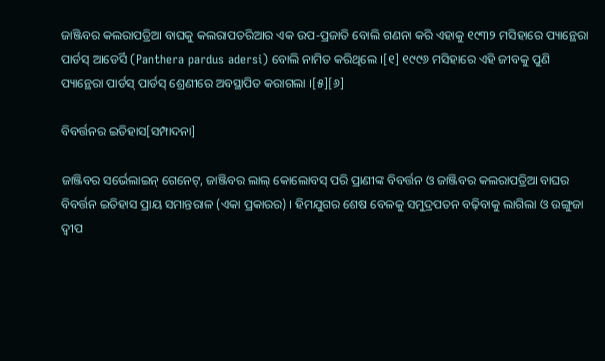ଜାଞ୍ଜିବର କଲରାପତ୍ରିଆ ବାଘକୁ କଲରାପତରିଆର ଏକ ଉପ-ପ୍ରଜାତି ବୋଲି ଗଣନା କରି ଏହାକୁ ୧୯୩୨ ମସିହାରେ ପ୍ୟାନ୍ଥେରା ପାର୍ଡସ୍ ଆଡେର୍ସି (Panthera pardus adersi) ବୋଲି ନାମିତ କରିଥିଲେ ।[୧] ୧୯୯୬ ମସିହାରେ ଏହି ଜୀବକୁ ପୁଣି ପ୍ୟାନ୍ଥେରା ପାର୍ଡସ୍ ପାର୍ଡସ୍ ଶ୍ରେଣୀରେ ଅବସ୍ଥାପିତ କରାଗଲା ।[୫][୬]

ବିବର୍ତ୍ତନର ଇତିହାସ[ସମ୍ପାଦନା]

ଜାଞ୍ଜିବର ସର୍ଭେଲାଇନ୍ ଗେନେଟ୍, ଜାଞ୍ଜିବର ଲାଲ୍ କୋଲୋବସ୍ ପରି ପ୍ରାଣୀଙ୍କ ବିବର୍ତ୍ତନ ଓ ଜାଞ୍ଜିବର କଲରାପତ୍ରିଆ ବାଘର ବିବର୍ତ୍ତନ ଇତିହାସ ପ୍ରାୟ ସମାନ୍ତରାଳ (ଏକା ପ୍ରକାରର) । ହିମଯୁଗର ଶେଷ ବେଳକୁ ସମୁଦ୍ରପତନ ବଢ଼ିବାକୁ ଲାଗିଲା ଓ ଉଙ୍ଗୁଜା ଦ୍ୱୀପ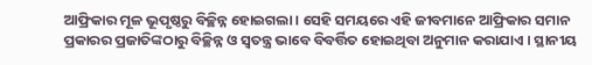ଆଫ୍ରିକାର ମୂଳ ଭୂପୃଷ୍ଠରୁ ବିଚ୍ଛିନ୍ନ ହୋଇଗଲା । ସେହି ସମୟରେ ଏହି ଜୀବମାନେ ଆଫ୍ରିକାର ସମାନ ପ୍ରକାରର ପ୍ରଜାତିଙ୍କଠାରୁ ବିଚ୍ଛିନ୍ନ ଓ ସ୍ୱତନ୍ତ୍ର ଭାବେ ବିବର୍ତ୍ତିତ ହୋଇଥିବା ଅନୁମାନ କରାଯାଏ । ସ୍ଥାନୀୟ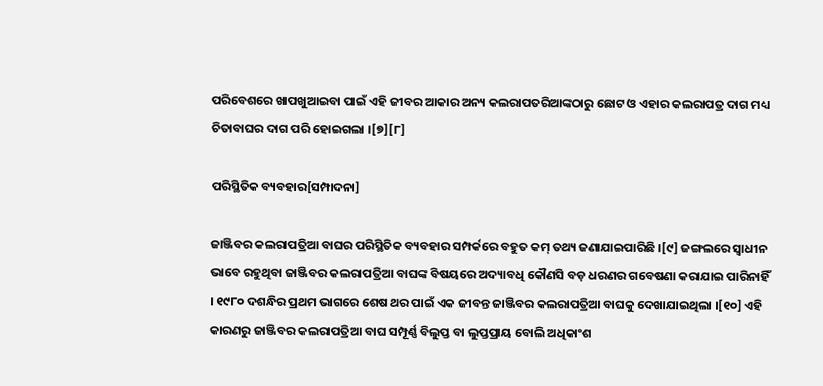ପରିବେଶରେ ଖାପଖୁଆଇବା ପାଇଁ ଏହି ଜୀବର ଆକାର ଅନ୍ୟ କଲରାପତରିଆଙ୍କଠାରୁ ଛୋଟ ଓ ଏହାର କଲରାପତ୍ର ଦାଗ ମଧ୍ୟ ଚିତାବାଘର ଦାଗ ପରି ହୋଇଗଲା ।[୭][୮]

ପରିସ୍ଥିତିକ ବ୍ୟବହାର[ସମ୍ପାଦନା]

ଜାଞ୍ଜିବର କଲରାପତ୍ରିଆ ବାଘର ପରିସ୍ଥିତିକ ବ୍ୟବହାର ସମ୍ପର୍କରେ ବହୁତ କମ୍ ତଥ୍ୟ ଜଣାଯାଇପାରିଛି ।[୯] ଜଙ୍ଗଲରେ ସ୍ୱାଧୀନ ଭାବେ ରହୁଥିବା ଜାଞ୍ଜିବର କଲରାପତ୍ରିଆ ବାଘଙ୍କ ବିଷୟରେ ଅଦ୍ୟାବଧି କୌଣସି ବଡ଼ ଧରଣର ଗବେଷଣା କରାଯାଇ ପାରିନାହିଁ । ୧୯୮୦ ଦଶନ୍ଧିର ପ୍ରଥମ ଭାଗରେ ଶେଷ ଥର ପାଇଁ ଏକ ଜୀବନ୍ତ ଜାଞ୍ଜିବର କଲରାପତ୍ରିଆ ବାଘକୁ ଦେଖାଯାଇଥିଲା ।[୧୦] ଏହି କାରଣରୁ ଜାଞ୍ଜିବର କଲରାପତ୍ରିଆ ବାଘ ସମ୍ପୂର୍ଣ୍ଣ ବିଲୁପ୍ତ ବା ଲୁପ୍ତପ୍ରାୟ ବୋଲି ଅଧିକାଂଶ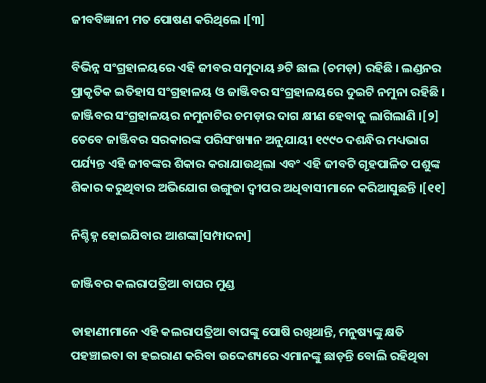ଜୀବବିଜ୍ଞାନୀ ମତ ପୋଷଣ କରିଥିଲେ ।[୩]

ବିଭିନ୍ନ ସଂଗ୍ରହାଳୟରେ ଏହି ଜୀବର ସମୁଦାୟ ୬ଟି ଛାଲ (ଚମଡ଼ା) ରହିଛି । ଲଣ୍ଡନର ପ୍ରାକୃତିକ ଇତିହାସ ସଂଗ୍ରହାଳୟ ଓ ଜାଞ୍ଜିବର ସଂଗ୍ରହାଳୟରେ ଦୁଇଟି ନମୁନା ରହିଛି । ଜାଞ୍ଜିବର ସଂଗ୍ରହାଳୟର ନମୁନାଟିର ଚମଡ଼ାର ଦାଗ କ୍ଷୀଣ ହେବାକୁ ଲାଗିଲାଣି ।[୨] ତେବେ ଜାଞ୍ଜିବର ସରକାରଙ୍କ ପରିସଂଖ୍ୟାନ ଅନୁଯାୟୀ ୧୯୯୦ ଦଶନ୍ଧିର ମଧ୍ୟଭାଗ ପର୍ଯ୍ୟନ୍ତ ଏହି ଜୀବଙ୍କର ଶିକାର କରାଯାଉଥିଲା ଏବଂ ଏହି ଜୀବଟି ଗୃହପାଳିତ ପଶୁଙ୍କ ଶିକାର କରୁଥିବାର ଅଭିଯୋଗ ଉଙ୍ଗୁଜା ଦ୍ୱୀପର ଅଧିବାସୀମାନେ କରିଆସୁଛନ୍ତି ।[୧୧]

ନିଶ୍ଚିହ୍ନ ହୋଇଯିବାର ଆଶଙ୍କା[ସମ୍ପାଦନା]

ଜାଞ୍ଜିବର କଲରାପତ୍ରିଆ ବାଘର ମୁଣ୍ଡ

ଡାହାଣୀମାନେ ଏହି କଲରାପତ୍ରିଆ ବାଘଙ୍କୁ ପୋଷି ରଖିଥାନ୍ତି, ମନୁଷ୍ୟଙ୍କୁ କ୍ଷତି ପହଞ୍ଚାଇବା ବା ହଇରାଣ କରିବା ଉଦ୍ଦେଶ୍ୟରେ ଏମାନଙ୍କୁ ଛାଡ଼ନ୍ତି ବୋଲି ରହିଥିବା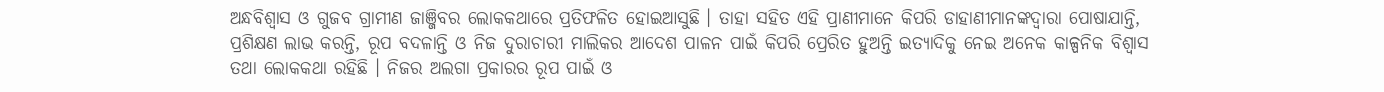ଅନ୍ଧବିଶ୍ୱାସ ଓ ଗୁଜବ ଗ୍ରାମୀଣ ଜାଞ୍ଜିବର ଲୋକକଥାରେ ପ୍ରତିଫଳିତ ହୋଇଆସୁଛି । ତାହା ସହିତ ଏହି ପ୍ରାଣୀମାନେ କିପରି ଡାହାଣୀମାନଙ୍କଦ୍ୱାରା ପୋଷାଯାନ୍ତି, ପ୍ରଶିକ୍ଷଣ ଲାଭ କରନ୍ତି, ରୂପ ବଦଳାନ୍ତି ଓ ନିଜ ଦୁରାଚାରୀ ମାଲିକର ଆଦେଶ ପାଳନ ପାଇଁ କିପରି ପ୍ରେରିତ ହୁଅନ୍ତି ଇତ୍ୟାଦିକୁ ନେଇ ଅନେକ କାଳ୍ପନିକ ବିଶ୍ୱାସ ତଥା ଲୋକକଥା ରହିଛି । ନିଜର ଅଲଗା ପ୍ରକାରର ରୂପ ପାଇଁ ଓ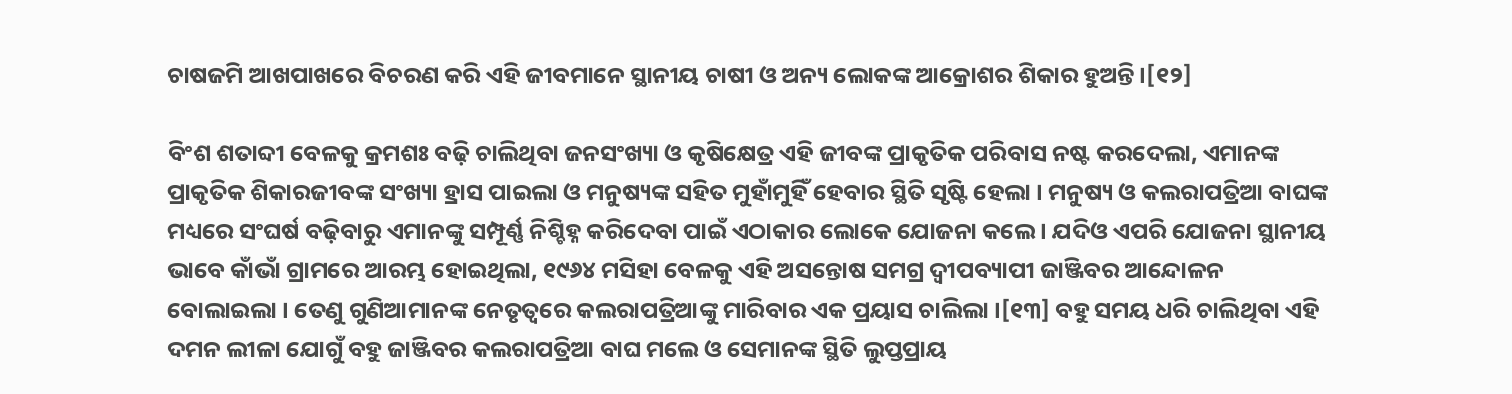ଚାଷଜମି ଆଖପାଖରେ ବିଚରଣ କରି ଏହି ଜୀବମାନେ ସ୍ଥାନୀୟ ଚାଷୀ ଓ ଅନ୍ୟ ଲୋକଙ୍କ ଆକ୍ରୋଶର ଶିକାର ହୁଅନ୍ତି ।[୧୨]

ବିଂଶ ଶତାବ୍ଦୀ ବେଳକୁ କ୍ରମଶଃ ବଢ଼ି ଚାଲିଥିବା ଜନସଂଖ୍ୟା ଓ କୃଷିକ୍ଷେତ୍ର ଏହି ଜୀବଙ୍କ ପ୍ରାକୃତିକ ପରିବାସ ନଷ୍ଟ କରଦେଲା, ଏମାନଙ୍କ ପ୍ରାକୃତିକ ଶିକାରଜୀବଙ୍କ ସଂଖ୍ୟା ହ୍ରାସ ପାଇଲା ଓ ମନୁଷ୍ୟଙ୍କ ସହିତ ମୁହାଁମୁହିଁ ହେବାର ସ୍ଥିତି ସୃଷ୍ଟି ହେଲା । ମନୁଷ୍ୟ ଓ କଲରାପତ୍ରିଆ ବାଘଙ୍କ ମଧ୍ୟରେ ସଂଘର୍ଷ ବଢ଼ିବାରୁ ଏମାନଙ୍କୁ ସମ୍ପୂର୍ଣ୍ଣ ନିଶ୍ଚିହ୍ନ କରିଦେବା ପାଇଁ ଏଠାକାର ଲୋକେ ଯୋଜନା କଲେ । ଯଦିଓ ଏପରି ଯୋଜନା ସ୍ଥାନୀୟ ଭାବେ କାଁଭାଁ ଗ୍ରାମରେ ଆରମ୍ଭ ହୋଇଥିଲା, ୧୯୬୪ ମସିହା ବେଳକୁ ଏହି ଅସନ୍ତୋଷ ସମଗ୍ର ଦ୍ୱୀପବ୍ୟାପୀ ଜାଞ୍ଜିବର ଆନ୍ଦୋଳନ ବୋଲାଇଲା । ତେଣୁ ଗୁଣିଆମାନଙ୍କ ନେତୃତ୍ୱରେ କଲରାପତ୍ରିଆଙ୍କୁ ମାରିବାର ଏକ ପ୍ରୟାସ ଚାଲିଲା ।[୧୩] ବହୁ ସମୟ ଧରି ଚାଲିଥିବା ଏହି ଦମନ ଲୀଳା ଯୋଗୁଁ ବହୁ ଜାଞ୍ଜିବର କଲରାପତ୍ରିଆ ବାଘ ମଲେ ଓ ସେମାନଙ୍କ ସ୍ଥିତି ଲୁପ୍ତପ୍ରାୟ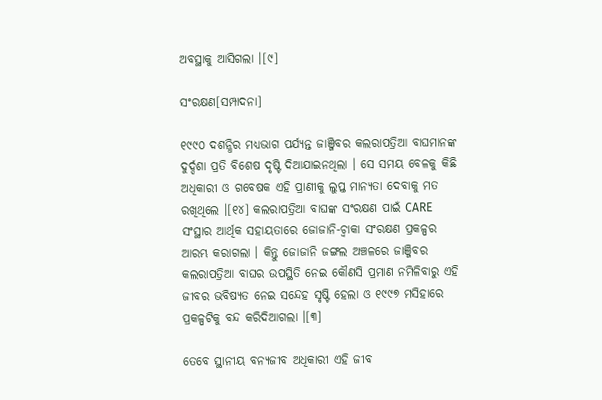ଅବସ୍ଥାକୁ ଆସିଗଲା ।[୯]

ସଂରକ୍ଷଣ[ସମ୍ପାଦନା]

୧୯୯୦ ଦଶନ୍ଧିର ମଧ୍ୟଭାଗ ପର୍ଯ୍ୟନ୍ତ ଜାଞ୍ଜିବର କଲରାପତ୍ରିଆ ବାଘମାନଙ୍କ ଦୁର୍ଦ୍ଦଶା ପ୍ରତି ବିଶେଷ ଦୃଷ୍ଟି ଦିଆଯାଇନଥିଲା । ସେ ସମୟ ବେଳକୁ କିଛି ଅଧିକାରୀ ଓ ଗବେଷକ ଏହି ପ୍ରାଣୀକୁ ଲୁପ୍ତ ମାନ୍ୟତା ଦେବାକୁ ମତ ରଖିଥିଲେ ।[୧୪] କଲରାପତ୍ରିଆ ବାଘଙ୍କ ସଂରକ୍ଷଣ ପାଇଁ CARE ସଂସ୍ଥାର ଆର୍ଥିକ ସହାୟତାରେ ଜୋଜାନି-ଚ୍ୱାକା ସଂରକ୍ଷଣ ପ୍ରକଳ୍ପର ଆରମ୍ଭ କରାଗଲା । କିନ୍ତୁ ଜୋଜାନି ଜଙ୍ଗଲ ଅଞ୍ଚଳରେ ଜାଞ୍ଜିବର କଲରାପତ୍ରିଆ ବାଘର ଉପସ୍ଥିତି ନେଇ କୌଣସି ପ୍ରମାଣ ନମିଳିବାରୁ ଏହି ଜୀବର ଭବିଷ୍ୟତ ନେଇ ସନ୍ଦେହ ସୃଷ୍ଟି ହେଲା ଓ ୧୯୯୭ ମସିହାରେ ପ୍ରକଳ୍ପଟିକୁ ବନ୍ଦ କରିଦିଆଗଲା ।[୩]

ତେବେ ସ୍ଥାନୀୟ ବନ୍ୟଜୀବ ଅଧିକାରୀ ଏହି ଜୀବ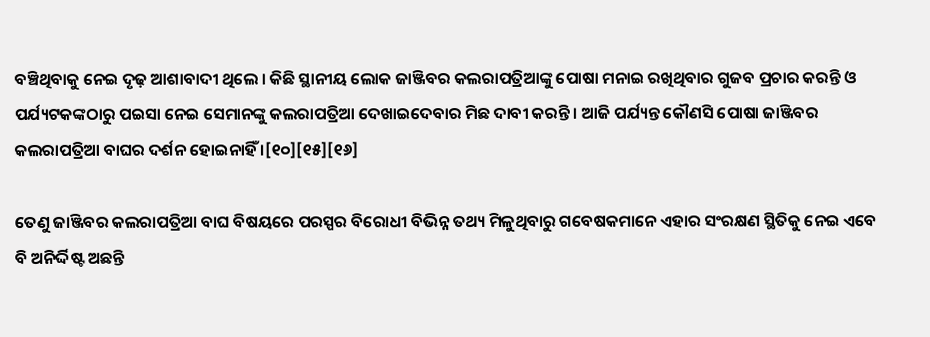ବଞ୍ଚିଥିବାକୁ ନେଇ ଦୃଢ଼ ଆଶାବାଦୀ ଥିଲେ । କିଛି ସ୍ଥାନୀୟ ଲୋକ ଜାଞ୍ଜିବର କଲରାପତ୍ରିଆଙ୍କୁ ପୋଷା ମନାଇ ରଖିଥିବାର ଗୁଜବ ପ୍ରଚାର କରନ୍ତି ଓ ପର୍ଯ୍ୟଟକଙ୍କଠାରୁ ପଇସା ନେଇ ସେମାନଙ୍କୁ କଲରାପତ୍ରିଆ ଦେଖାଇଦେବାର ମିଛ ଦାବୀ କରନ୍ତି । ଆଜି ପର୍ଯ୍ୟନ୍ତ କୌଣସି ପୋଷା ଜାଞ୍ଜିବର କଲରାପତ୍ରିଆ ବାଘର ଦର୍ଶନ ହୋଇନାହିଁ ।[୧୦][୧୫][୧୬]

ତେଣୁ ଜାଞ୍ଜିବର କଲରାପତ୍ରିଆ ବାଘ ବିଷୟରେ ପରସ୍ପର ବିରୋଧୀ ବିଭିନ୍ନ ତଥ୍ୟ ମିଳୁଥିବାରୁ ଗବେଷକମାନେ ଏହାର ସଂରକ୍ଷଣ ସ୍ଥିତିକୁ ନେଇ ଏବେ ବି ଅନିର୍ଦ୍ଦିଷ୍ଟ ଅଛନ୍ତି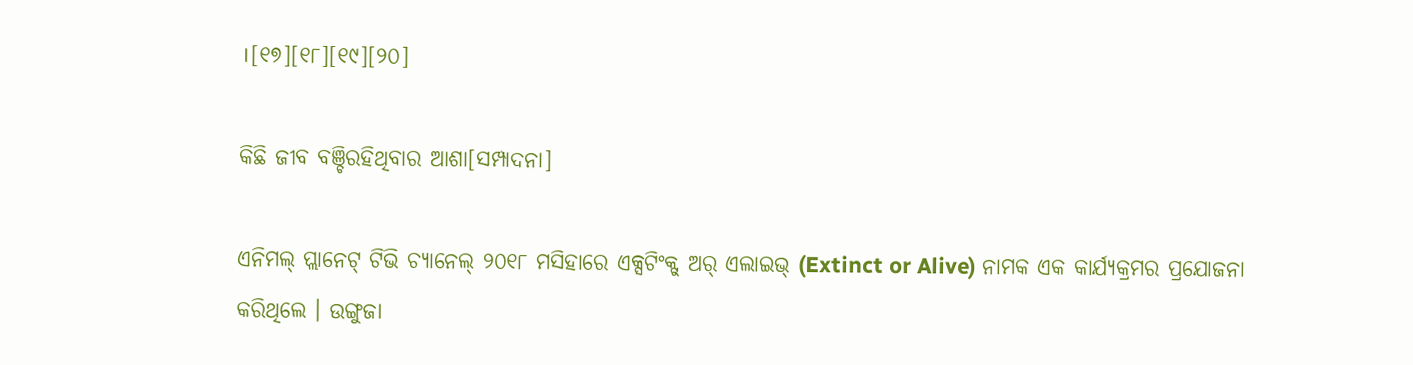।[୧୭][୧୮][୧୯][୨୦]

କିଛି ଜୀବ ବଞ୍ଚିରହିଥିବାର ଆଶା[ସମ୍ପାଦନା]

ଏନିମଲ୍ ପ୍ଲାନେଟ୍ ଟିଭି ଚ୍ୟାନେଲ୍ ୨୦୧୮ ମସିହାରେ ଏକ୍ସଟିଂକ୍ଟ୍ ଅର୍ ଏଲାଇଭ୍ (Extinct or Alive) ନାମକ ଏକ କାର୍ଯ୍ୟକ୍ରମର ପ୍ରଯୋଜନା କରିଥିଲେ । ଉଙ୍ଗୁଜା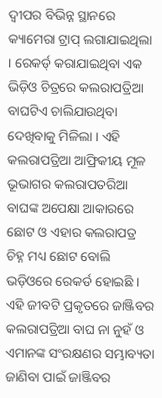ଦ୍ୱୀପର ବିଭିନ୍ନ ସ୍ଥାନରେ କ୍ୟାମେରା ଟ୍ରାପ୍ ଲଗାଯାଇଥିଲା । ରେକର୍ଡ୍ କରାଯାଇଥିବା ଏକ ଭିଡ଼ିଓ ଚିତ୍ରରେ କଲରାପତ୍ରିଆ ବାଘଟିଏ ଚାଲିଯାଉଥିବା ଦେଖିବାକୁ ମିଳିଲା । ଏହି କଲରାପତ୍ରିଆ ଆଫ୍ରିକୀୟ ମୂଳ ଭୂଭାଗର କଲରାପତରିଆ ବାଘଙ୍କ ଅପେକ୍ଷା ଆକାରରେ ଛୋଟ ଓ ଏହାର କଲରାପତ୍ର ଚିହ୍ନ ମଧ୍ୟ ଛୋଟ ବୋଲି ଭଡ଼ିଓରେ ରେକର୍ଡ ହୋଇଛି । ଏହି ଜୀବଟି ପ୍ରକୃତରେ ଜାଞ୍ଜିବର କଲରାପତ୍ରିଆ ବାଘ ନା ନୁହଁ ଓ ଏମାନଙ୍କ ସଂରକ୍ଷଣର ସମ୍ଭାବ୍ୟତା ଜାଣିବା ପାଇଁ ଜାଞ୍ଜିବର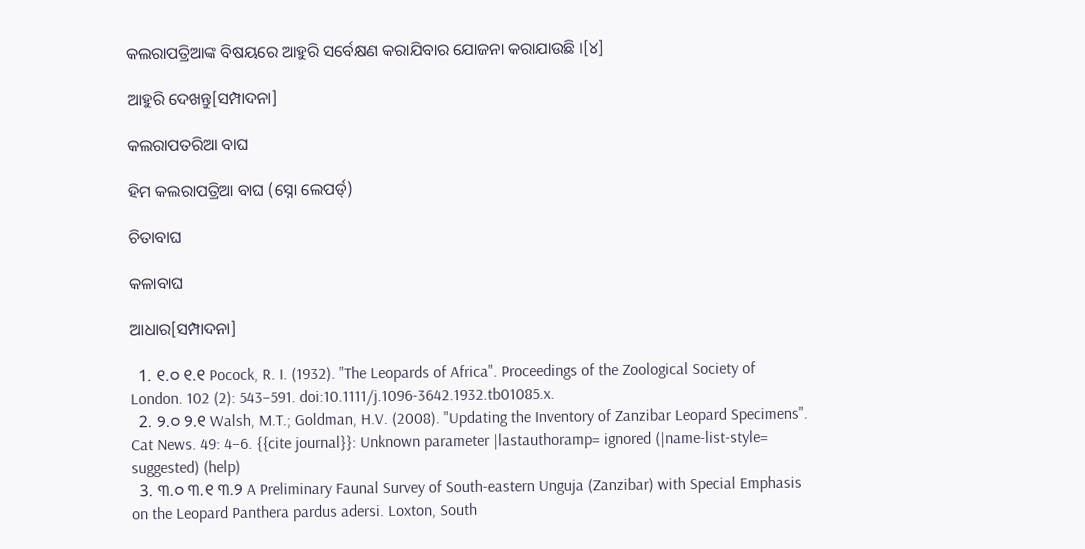କଲରାପତ୍ରିଆଙ୍କ ବିଷୟରେ ଆହୁରି ସର୍ବେକ୍ଷଣ କରାଯିବାର ଯୋଜନା କରାଯାଉଛି ।[୪]

ଆହୁରି ଦେଖନ୍ତୁ[ସମ୍ପାଦନା]

କଲରାପତରିଆ ବାଘ

ହିମ କଲରାପତ୍ରିଆ ବାଘ (ସ୍ନୋ ଲେପର୍ଡ୍)

ଚିତାବାଘ

କଳାବାଘ

ଆଧାର[ସମ୍ପାଦନା]

  1. ୧.୦ ୧.୧ Pocock, R. I. (1932). "The Leopards of Africa". Proceedings of the Zoological Society of London. 102 (2): 543–591. doi:10.1111/j.1096-3642.1932.tb01085.x.
  2. ୨.୦ ୨.୧ Walsh, M.T.; Goldman, H.V. (2008). "Updating the Inventory of Zanzibar Leopard Specimens". Cat News. 49: 4–6. {{cite journal}}: Unknown parameter |lastauthoramp= ignored (|name-list-style= suggested) (help)
  3. ୩.୦ ୩.୧ ୩.୨ A Preliminary Faunal Survey of South-eastern Unguja (Zanzibar) with Special Emphasis on the Leopard Panthera pardus adersi. Loxton, South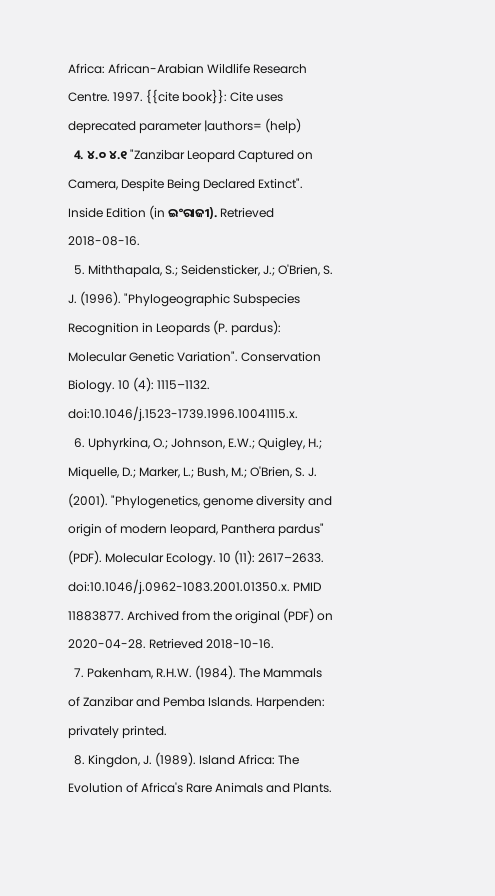Africa: African-Arabian Wildlife Research Centre. 1997. {{cite book}}: Cite uses deprecated parameter |authors= (help)
  4. ୪.୦ ୪.୧ "Zanzibar Leopard Captured on Camera, Despite Being Declared Extinct". Inside Edition (in ଇଂରାଜୀ). Retrieved 2018-08-16.
  5. Miththapala, S.; Seidensticker, J.; O'Brien, S. J. (1996). "Phylogeographic Subspecies Recognition in Leopards (P. pardus): Molecular Genetic Variation". Conservation Biology. 10 (4): 1115–1132. doi:10.1046/j.1523-1739.1996.10041115.x.
  6. Uphyrkina, O.; Johnson, E.W.; Quigley, H.; Miquelle, D.; Marker, L.; Bush, M.; O'Brien, S. J. (2001). "Phylogenetics, genome diversity and origin of modern leopard, Panthera pardus" (PDF). Molecular Ecology. 10 (11): 2617–2633. doi:10.1046/j.0962-1083.2001.01350.x. PMID 11883877. Archived from the original (PDF) on 2020-04-28. Retrieved 2018-10-16.
  7. Pakenham, R.H.W. (1984). The Mammals of Zanzibar and Pemba Islands. Harpenden: privately printed.
  8. Kingdon, J. (1989). Island Africa: The Evolution of Africa's Rare Animals and Plants.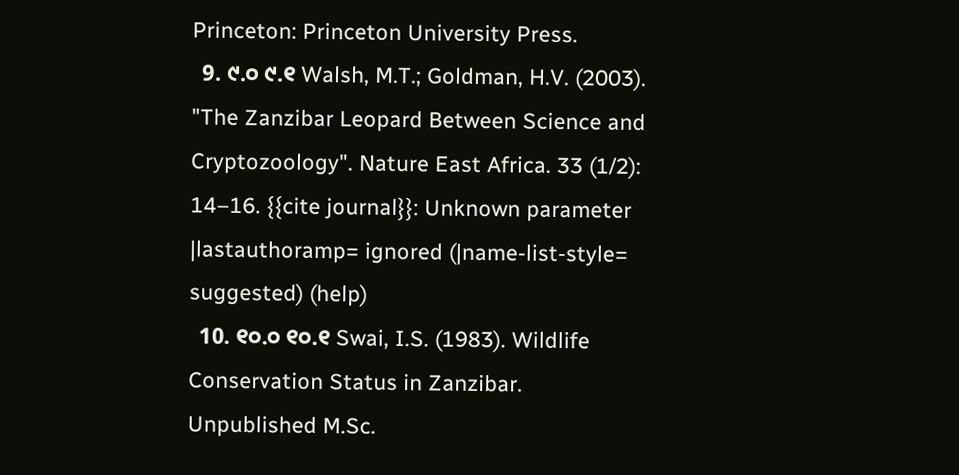Princeton: Princeton University Press.
  9. ୯.୦ ୯.୧ Walsh, M.T.; Goldman, H.V. (2003). "The Zanzibar Leopard Between Science and Cryptozoology". Nature East Africa. 33 (1/2): 14–16. {{cite journal}}: Unknown parameter |lastauthoramp= ignored (|name-list-style= suggested) (help)
  10. ୧୦.୦ ୧୦.୧ Swai, I.S. (1983). Wildlife Conservation Status in Zanzibar. Unpublished M.Sc.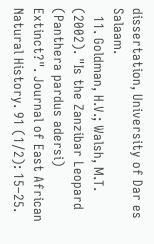dissertation, University of Dar es Salaam.
  11. Goldman, H.V.; Walsh, M.T. (2002). "Is the Zanzibar Leopard (Panthera pardus adersi) Extinct?". Journal of East African Natural History. 91 (1/2): 15–25.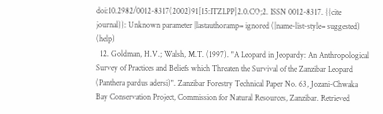doi:10.2982/0012-8317(2002)91[15:ITZLPP]2.0.CO;2. ISSN 0012-8317. {{cite journal}}: Unknown parameter |lastauthoramp= ignored (|name-list-style= suggested) (help)
  12. Goldman, H.V.; Walsh, M.T. (1997). "A Leopard in Jeopardy: An Anthropological Survey of Practices and Beliefs which Threaten the Survival of the Zanzibar Leopard (Panthera pardus adersi)". Zanzibar Forestry Technical Paper No. 63, Jozani-Chwaka Bay Conservation Project, Commission for Natural Resources, Zanzibar. Retrieved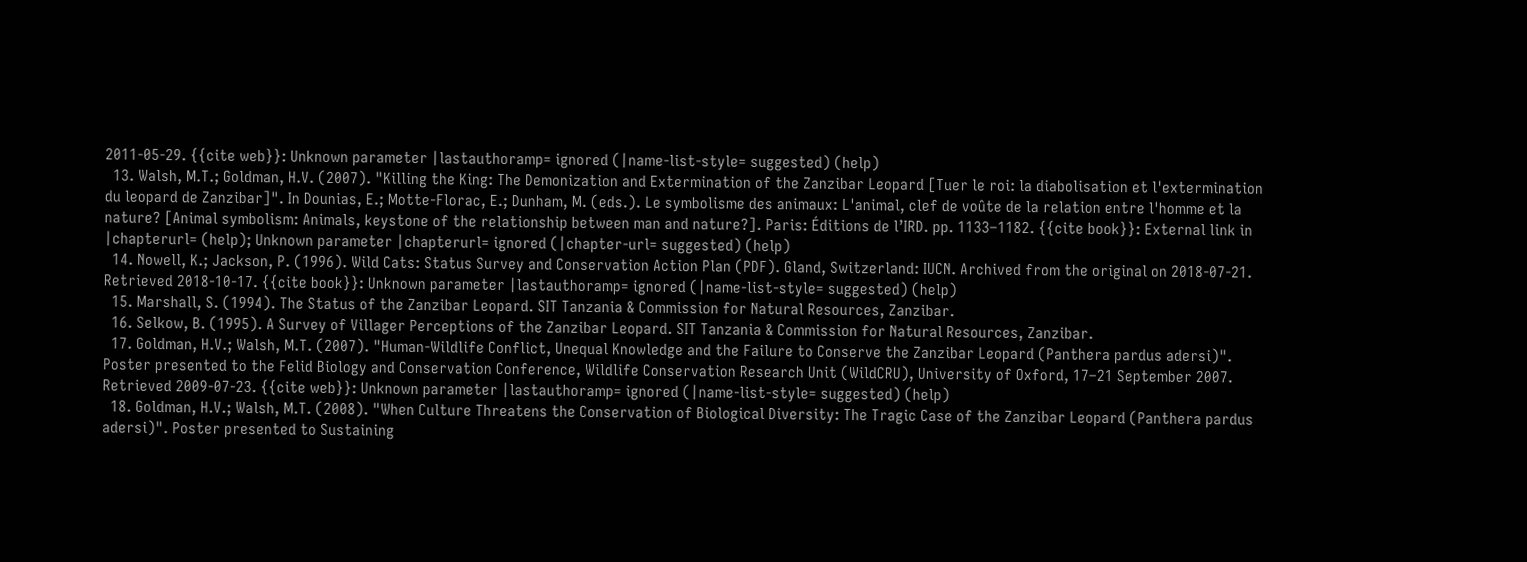2011-05-29. {{cite web}}: Unknown parameter |lastauthoramp= ignored (|name-list-style= suggested) (help)
  13. Walsh, M.T.; Goldman, H.V. (2007). "Killing the King: The Demonization and Extermination of the Zanzibar Leopard [Tuer le roi: la diabolisation et l'extermination du leopard de Zanzibar]". In Dounias, E.; Motte-Florac, E.; Dunham, M. (eds.). Le symbolisme des animaux: L'animal, clef de voûte de la relation entre l'homme et la nature? [Animal symbolism: Animals, keystone of the relationship between man and nature?]. Paris: Éditions de l’IRD. pp. 1133–1182. {{cite book}}: External link in |chapterurl= (help); Unknown parameter |chapterurl= ignored (|chapter-url= suggested) (help)
  14. Nowell, K.; Jackson, P. (1996). Wild Cats: Status Survey and Conservation Action Plan (PDF). Gland, Switzerland: IUCN. Archived from the original on 2018-07-21. Retrieved 2018-10-17. {{cite book}}: Unknown parameter |lastauthoramp= ignored (|name-list-style= suggested) (help)
  15. Marshall, S. (1994). The Status of the Zanzibar Leopard. SIT Tanzania & Commission for Natural Resources, Zanzibar.
  16. Selkow, B. (1995). A Survey of Villager Perceptions of the Zanzibar Leopard. SIT Tanzania & Commission for Natural Resources, Zanzibar.
  17. Goldman, H.V.; Walsh, M.T. (2007). "Human-Wildlife Conflict, Unequal Knowledge and the Failure to Conserve the Zanzibar Leopard (Panthera pardus adersi)". Poster presented to the Felid Biology and Conservation Conference, Wildlife Conservation Research Unit (WildCRU), University of Oxford, 17–21 September 2007. Retrieved 2009-07-23. {{cite web}}: Unknown parameter |lastauthoramp= ignored (|name-list-style= suggested) (help)
  18. Goldman, H.V.; Walsh, M.T. (2008). "When Culture Threatens the Conservation of Biological Diversity: The Tragic Case of the Zanzibar Leopard (Panthera pardus adersi)". Poster presented to Sustaining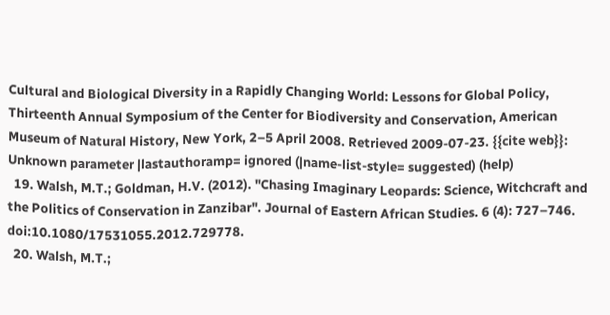Cultural and Biological Diversity in a Rapidly Changing World: Lessons for Global Policy, Thirteenth Annual Symposium of the Center for Biodiversity and Conservation, American Museum of Natural History, New York, 2–5 April 2008. Retrieved 2009-07-23. {{cite web}}: Unknown parameter |lastauthoramp= ignored (|name-list-style= suggested) (help)
  19. Walsh, M.T.; Goldman, H.V. (2012). "Chasing Imaginary Leopards: Science, Witchcraft and the Politics of Conservation in Zanzibar". Journal of Eastern African Studies. 6 (4): 727–746. doi:10.1080/17531055.2012.729778.
  20. Walsh, M.T.;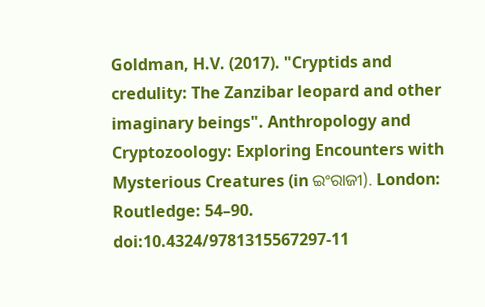Goldman, H.V. (2017). "Cryptids and credulity: The Zanzibar leopard and other imaginary beings". Anthropology and Cryptozoology: Exploring Encounters with Mysterious Creatures (in ଇଂରାଜୀ). London: Routledge: 54–90. doi:10.4324/9781315567297-11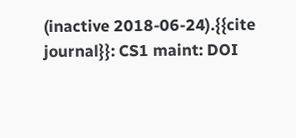(inactive 2018-06-24).{{cite journal}}: CS1 maint: DOI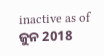inactive as of ଜୁନ 2018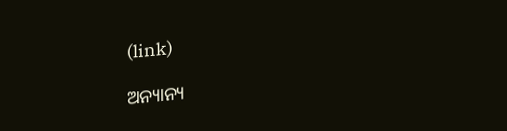(link)

ଅନ୍ୟାନ୍ୟ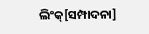ଲିଂକ୍[ସମ୍ପାଦନା]